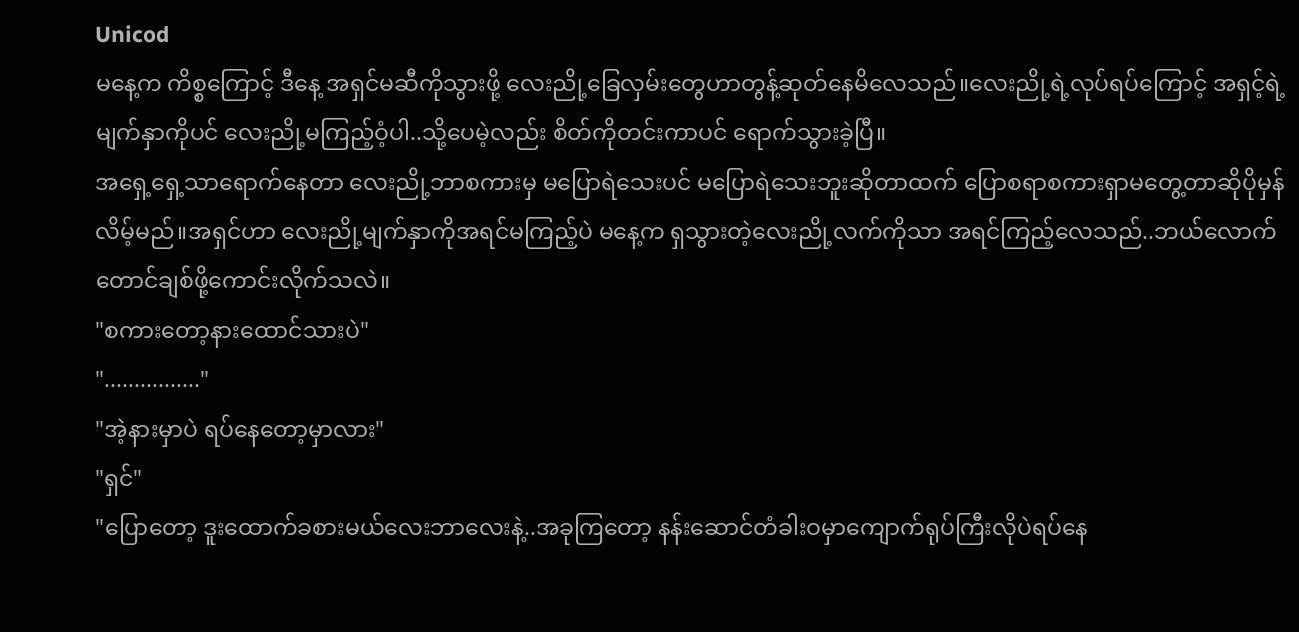Unicod
မနေ့က ကိစ္စကြောင့် ဒီနေ့ အရှင်မဆီကိုသွားဖို့ လေးညို့ခြေလှမ်းတွေဟာတွန့်ဆုတ်နေမိလေသည်။လေးညို့ရဲ့လုပ်ရပ်ကြောင့် အရှင့်ရဲ့မျက်နှာကိုပင် လေးညို့မကြည့်ဝံ့ပါ..သို့ပေမဲ့လည်း စိတ်ကိုတင်းကာပင် ရောက်သွားခဲ့ပြီ။
အရှေ့ရှေ့သာရောက်နေတာ လေးညို့ဘာစကားမှ မပြောရဲသေးပင် မပြောရဲသေးဘူးဆိုတာထက် ပြောစရာစကားရှာမတွေ့တာဆိုပိုမှန်လိမ့်မည်။အရှင်ဟာ လေးညို့မျက်နှာကိုအရင်မကြည့်ပဲ မနေ့က ရှသွားတဲ့လေးညို့လက်ကိုသာ အရင်ကြည့်လေသည်..ဘယ်လောက်တောင်ချစ်ဖို့ကောင်းလိုက်သလဲ။
"စကားတော့နားထောင်သားပဲ"
"................"
"အဲ့နားမှာပဲ ရပ်နေတော့မှာလား"
"ရှင်"
"ပြောတော့ ဒူးထောက်ခစားမယ်လေးဘာလေးနဲ့..အခုကြတော့ နန်းဆောင်တံခါးဝမှာကျောက်ရုပ်ကြီးလိုပဲရပ်နေ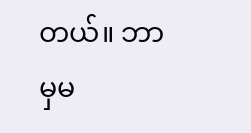တယ်။ ဘာမှမ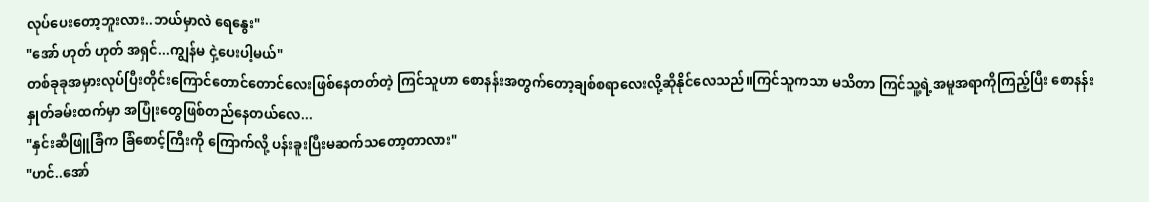လုပ်ပေးတော့ဘူးလား..ဘယ်မှာလဲ ရေနွေး"
"အော် ဟုတ် ဟုတ် အရှင်...ကျွန်မ ငှဲ့ပေးပါ့မယ်"
တစ်ခုခုအမှားလုပ်ပြီးတိုင်းကြောင်တောင်တောင်လေးဖြစ်နေတတ်တဲ့ ကြင်သူဟာ စောနန်းအတွက်တော့ချစ်စရာလေးလို့ဆိုနိုင်လေသည်။ကြင်သူကသာ မသိတာ ကြင်သူ့ရဲ့အမူအရာကိုကြည့်ပြီး စောနန်းနှုတ်ခမ်းထက်မှာ အပြုံးတွေဖြစ်တည်နေတယ်လေ...
"နှင်းဆီဖြူခြံက ခြံစောင့်ကြီးကို ကြောက်လို့ ပန်းခူးပြီးမဆက်သတော့တာလား"
"ဟင်..အော်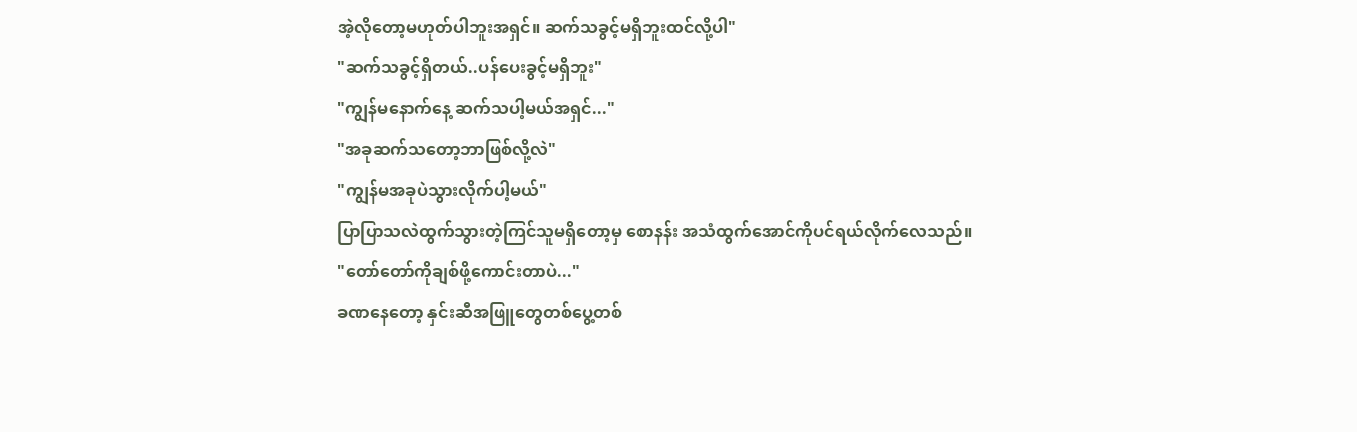အဲ့လိုတော့မဟုတ်ပါဘူးအရှင်။ ဆက်သခွင့်မရှိဘူးထင်လို့ပါ"
"ဆက်သခွင့်ရှိတယ်..ပန်ပေးခွင့်မရှိဘူး"
"ကျွန်မနောက်နေ့ ဆက်သပါ့မယ်အရှင်..."
"အခုဆက်သတော့ဘာဖြစ်လို့လဲ"
"ကျွန်မအခုပဲသွားလိုက်ပါ့မယ်"
ပြာပြာသလဲထွက်သွားတဲ့ကြင်သူမရှိတော့မှ စောနန်း အသံထွက်အောင်ကိုပင်ရယ်လိုက်လေသည်။
"တော်တော်ကိုချစ်ဖို့ကောင်းတာပဲ..."
ခဏနေတော့ နှင်းဆီအဖြူတွေတစ်ပွေ့တစ်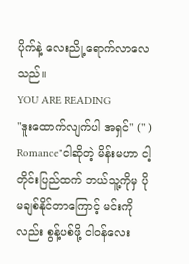ပိုက်နဲ့ လေးညို့ရောက်လာလေသည်။
YOU ARE READING
"ဒူးထောက်လျက်ပါ အရှင်" (" )
Romance"ငါဆိုတဲ့ မိန်းမဟာ ငါ့တိုင်းပြည်ထက် ဘယ်သူ့ကိုမှ ပိုမချစ်နိုင်တာကြောင့် မင်းကိုလည်း စွန့်ပစ်ဖို့ ငါဝန်လေး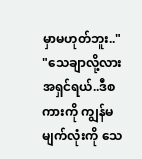မှာမဟုတ်ဘူး.." "သေချာလို့လား အရှင်ရယ်..ဒီစကားကို ကျွန်မမျက်လုံးကို သေ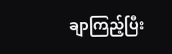ချာကြည့်ပြီး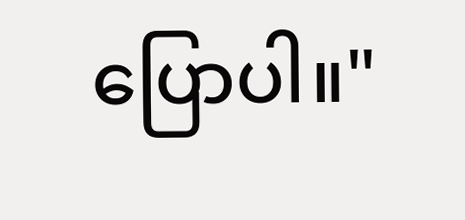ပြောပါ။"